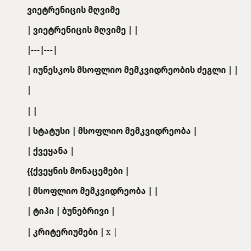ვიეტრენიცის მღვიმე
| ვიეტრენიცის მღვიმე | |
|---|---|
| იუნესკოს მსოფლიო მემკვიდრეობის ძეგლი | |
|
| |
| სტატუსი | მსოფლიო მემკვიდრეობა |
| ქვეყანა |
{{ქვეყნის მონაცემები |
| მსოფლიო მემკვიდრეობა | |
| ტიპი | ბუნებრივი |
| კრიტერიუმები | x |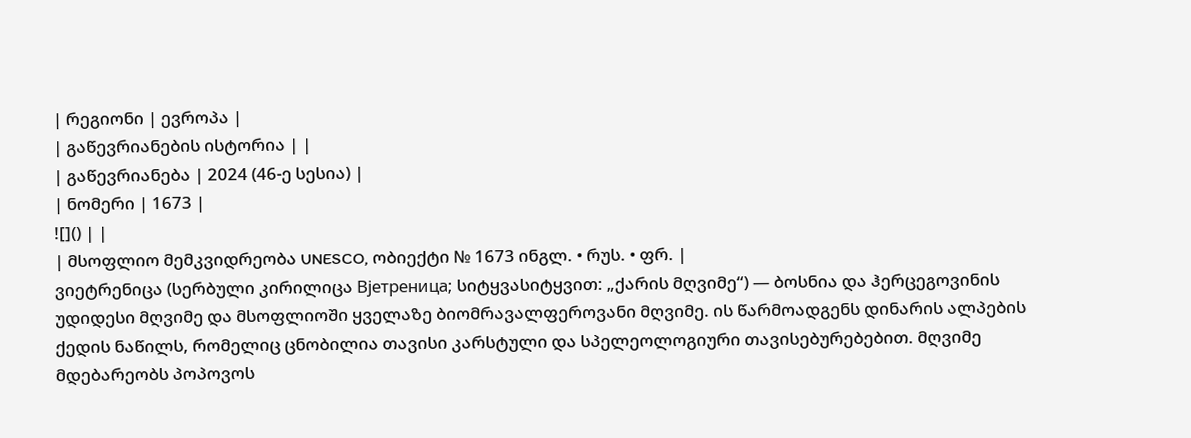| რეგიონი | ევროპა |
| გაწევრიანების ისტორია | |
| გაწევრიანება | 2024 (46-ე სესია) |
| ნომერი | 1673 |
![]() | |
| მსოფლიო მემკვიდრეობა UNESCO, ობიექტი № 1673 ინგლ. • რუს. • ფრ. |
ვიეტრენიცა (სერბული კირილიცა Вјетреница; სიტყვასიტყვით: „ქარის მღვიმე“) — ბოსნია და ჰერცეგოვინის უდიდესი მღვიმე და მსოფლიოში ყველაზე ბიომრავალფეროვანი მღვიმე. ის წარმოადგენს დინარის ალპების ქედის ნაწილს, რომელიც ცნობილია თავისი კარსტული და სპელეოლოგიური თავისებურებებით. მღვიმე მდებარეობს პოპოვოს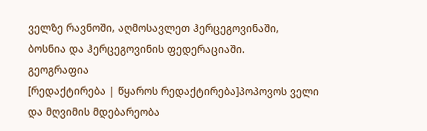ველზე რავნოში, აღმოსავლეთ ჰერცეგოვინაში, ბოსნია და ჰერცეგოვინის ფედერაციაში.
გეოგრაფია
[რედაქტირება | წყაროს რედაქტირება]პოპოვოს ველი და მღვიმის მდებარეობა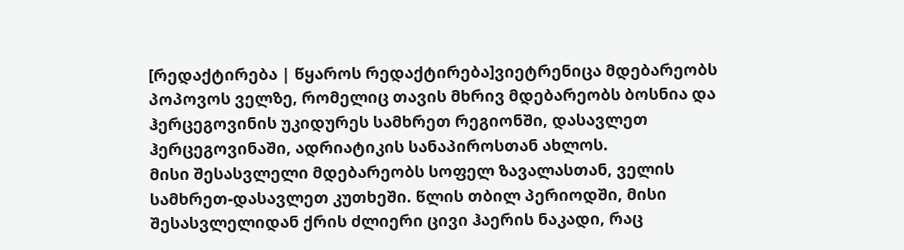[რედაქტირება | წყაროს რედაქტირება]ვიეტრენიცა მდებარეობს პოპოვოს ველზე, რომელიც თავის მხრივ მდებარეობს ბოსნია და ჰერცეგოვინის უკიდურეს სამხრეთ რეგიონში, დასავლეთ ჰერცეგოვინაში, ადრიატიკის სანაპიროსთან ახლოს.
მისი შესასვლელი მდებარეობს სოფელ ზავალასთან, ველის სამხრეთ-დასავლეთ კუთხეში. წლის თბილ პერიოდში, მისი შესასვლელიდან ქრის ძლიერი ცივი ჰაერის ნაკადი, რაც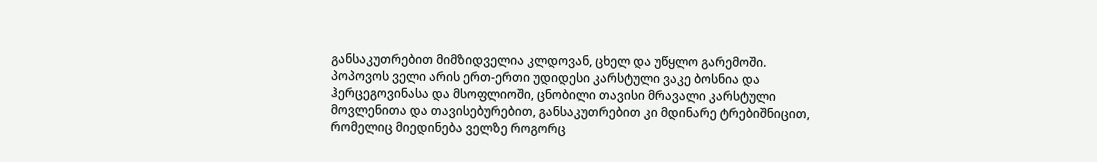განსაკუთრებით მიმზიდველია კლდოვან, ცხელ და უწყლო გარემოში.
პოპოვოს ველი არის ერთ-ერთი უდიდესი კარსტული ვაკე ბოსნია და ჰერცეგოვინასა და მსოფლიოში, ცნობილი თავისი მრავალი კარსტული მოვლენითა და თავისებურებით, განსაკუთრებით კი მდინარე ტრებიშნიცით, რომელიც მიედინება ველზე როგორც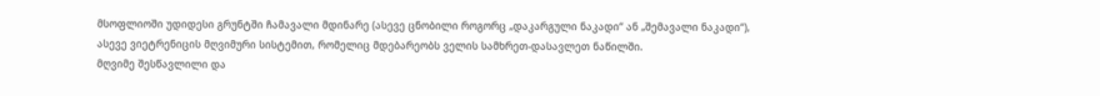მსოფლიოში უდიდესი გრუნტში ჩამავალი მდინარე (ასევე ცნობილი როგორც „დაკარგული ნაკადი“ ან „შემავალი ნაკადი“), ასევე ვიეტრენიცის მღვიმური სისტემით, რომელიც მდებარეობს ველის სამხრეთ-დასავლეთ ნაწილში.
მღვიმე შესწავლილი და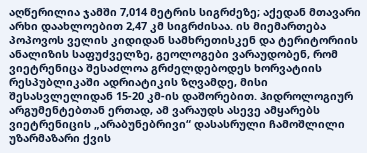აღწერილია ჯამში 7,014 მეტრის სიგრძეზე; აქედან მთავარი არხი დაახლოებით 2,47 კმ სიგრძისაა. ის მიემართება პოპოვოს ველის კიდიდან სამხრეთისკენ და ტერიტორიის ანალიზის საფუძველზე, გეოლოგები ვარაუდობენ, რომ ვიეტრენიცა შესაძლოა გრძელდებოდეს ხორვატიის რესპუბლიკაში ადრიატიკის ზღვამდე, მისი შესასვლელიდან 15-20 კმ-ის დაშორებით. ჰიდროლოგიურ არგუმენტებთან ერთად, ამ ვარაუდს ასევე ამყარებს ვიეტრენიცის „არაბუნებრივი“ დასასრული ჩამოშლილი უზარმაზარი ქვის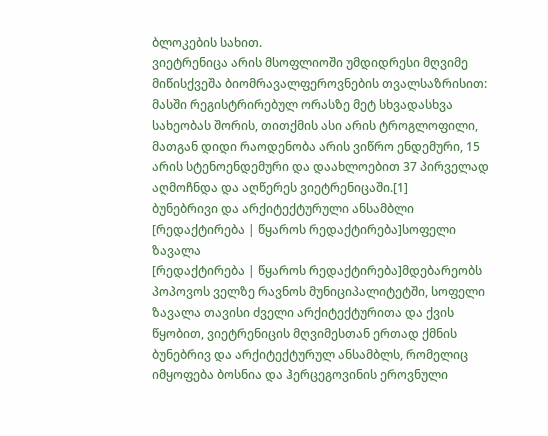ბლოკების სახით.
ვიეტრენიცა არის მსოფლიოში უმდიდრესი მღვიმე მიწისქვეშა ბიომრავალფეროვნების თვალსაზრისით: მასში რეგისტრირებულ ორასზე მეტ სხვადასხვა სახეობას შორის, თითქმის ასი არის ტროგლოფილი, მათგან დიდი რაოდენობა არის ვიწრო ენდემური, 15 არის სტენოენდემური და დაახლოებით 37 პირველად აღმოჩნდა და აღწერეს ვიეტრენიცაში.[1]
ბუნებრივი და არქიტექტურული ანსამბლი
[რედაქტირება | წყაროს რედაქტირება]სოფელი ზავალა
[რედაქტირება | წყაროს რედაქტირება]მდებარეობს პოპოვოს ველზე რავნოს მუნიციპალიტეტში, სოფელი ზავალა თავისი ძველი არქიტექტურითა და ქვის წყობით, ვიეტრენიცის მღვიმესთან ერთად ქმნის ბუნებრივ და არქიტექტურულ ანსამბლს, რომელიც იმყოფება ბოსნია და ჰერცეგოვინის ეროვნული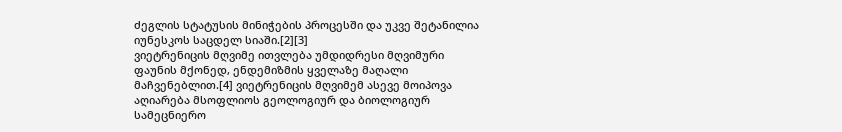ძეგლის სტატუსის მინიჭების პროცესში და უკვე შეტანილია იუნესკოს საცდელ სიაში.[2][3]
ვიეტრენიცის მღვიმე ითვლება უმდიდრესი მღვიმური ფაუნის მქონედ, ენდემიზმის ყველაზე მაღალი მაჩვენებლით.[4] ვიეტრენიცის მღვიმემ ასევე მოიპოვა აღიარება მსოფლიოს გეოლოგიურ და ბიოლოგიურ სამეცნიერო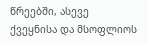წრეებში, ასევე ქვეყნისა და მსოფლიოს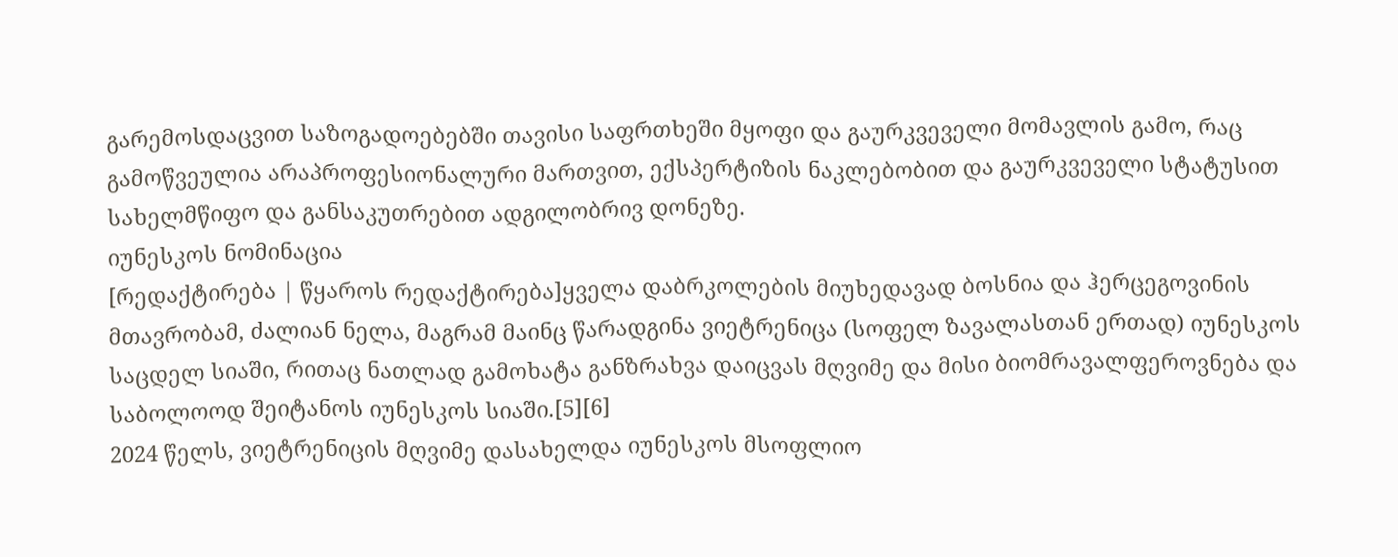გარემოსდაცვით საზოგადოებებში თავისი საფრთხეში მყოფი და გაურკვეველი მომავლის გამო, რაც გამოწვეულია არაპროფესიონალური მართვით, ექსპერტიზის ნაკლებობით და გაურკვეველი სტატუსით სახელმწიფო და განსაკუთრებით ადგილობრივ დონეზე.
იუნესკოს ნომინაცია
[რედაქტირება | წყაროს რედაქტირება]ყველა დაბრკოლების მიუხედავად ბოსნია და ჰერცეგოვინის მთავრობამ, ძალიან ნელა, მაგრამ მაინც წარადგინა ვიეტრენიცა (სოფელ ზავალასთან ერთად) იუნესკოს საცდელ სიაში, რითაც ნათლად გამოხატა განზრახვა დაიცვას მღვიმე და მისი ბიომრავალფეროვნება და საბოლოოდ შეიტანოს იუნესკოს სიაში.[5][6]
2024 წელს, ვიეტრენიცის მღვიმე დასახელდა იუნესკოს მსოფლიო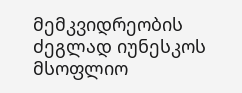მემკვიდრეობის ძეგლად იუნესკოს მსოფლიო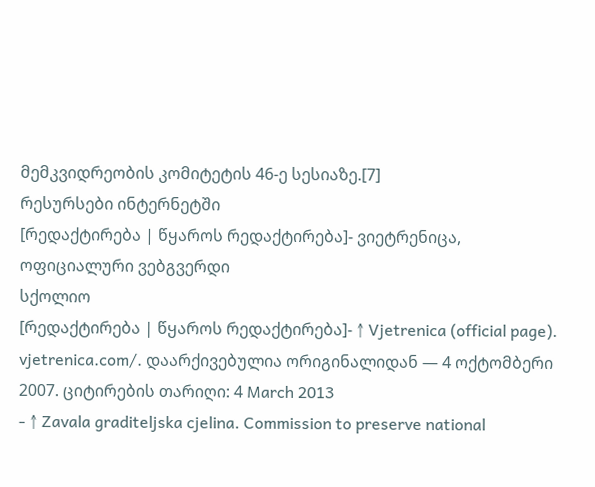მემკვიდრეობის კომიტეტის 46-ე სესიაზე.[7]
რესურსები ინტერნეტში
[რედაქტირება | წყაროს რედაქტირება]- ვიეტრენიცა, ოფიციალური ვებგვერდი
სქოლიო
[რედაქტირება | წყაროს რედაქტირება]- ↑ Vjetrenica (official page). vjetrenica.com/. დაარქივებულია ორიგინალიდან — 4 ოქტომბერი 2007. ციტირების თარიღი: 4 March 2013
- ↑ Zavala graditeljska cjelina. Commission to preserve national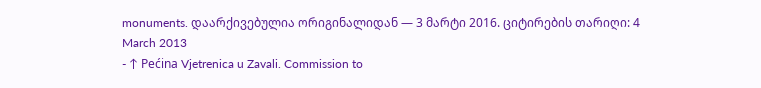monuments. დაარქივებულია ორიგინალიდან — 3 მარტი 2016. ციტირების თარიღი: 4 March 2013
- ↑ Pećina Vjetrenica u Zavali. Commission to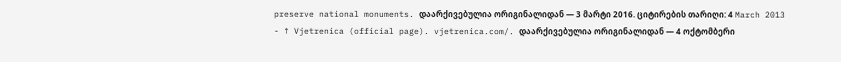preserve national monuments. დაარქივებულია ორიგინალიდან — 3 მარტი 2016. ციტირების თარიღი: 4 March 2013
- ↑ Vjetrenica (official page). vjetrenica.com/. დაარქივებულია ორიგინალიდან — 4 ოქტომბერი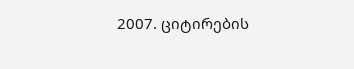2007. ციტირების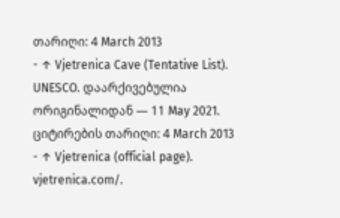თარიღი: 4 March 2013
- ↑ Vjetrenica Cave (Tentative List). UNESCO. დაარქივებულია ორიგინალიდან — 11 May 2021. ციტირების თარიღი: 4 March 2013
- ↑ Vjetrenica (official page). vjetrenica.com/.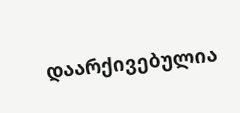დაარქივებულია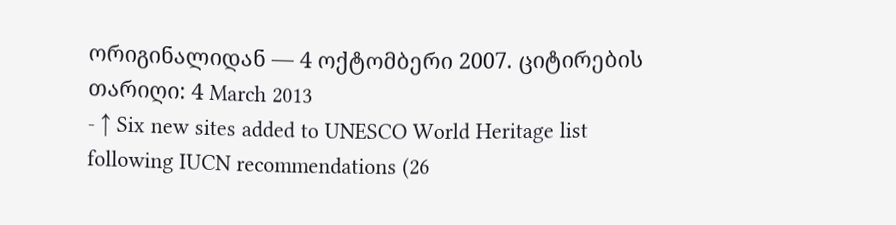ორიგინალიდან — 4 ოქტომბერი 2007. ციტირების თარიღი: 4 March 2013
- ↑ Six new sites added to UNESCO World Heritage list following IUCN recommendations (26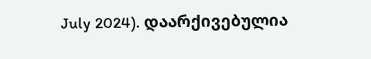July 2024). დაარქივებულია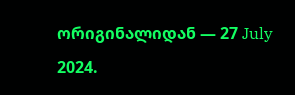ორიგინალიდან — 27 July 2024.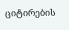ციტირების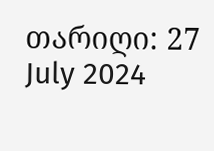თარიღი: 27 July 2024